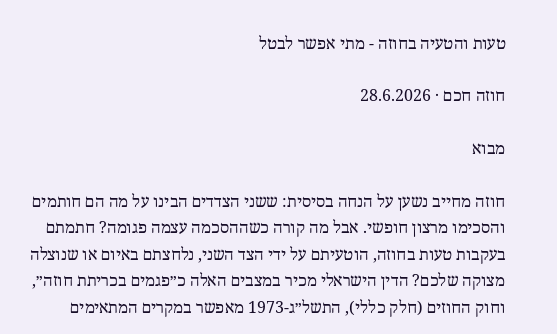טעות והטעיה בחוזה - מתי אפשר לבטל

חוזה חכם · 28.6.2026

מבוא

חוזה מחייב נשען על הנחה בסיסית: ששני הצדדים הבינו על מה הם חותמים והסכימו מרצון חופשי. אבל מה קורה כשההסכמה עצמה פגומה? חתמתם בעקבות טעות בחוזה, הוטעיתם על ידי הצד השני, נלחצתם באיום או שנוצלה מצוקה שלכם? הדין הישראלי מכיר במצבים האלה כ״פגמים בכריתת חוזה״, וחוק החוזים (חלק כללי), התשל״ג-1973 מאפשר במקרים המתאימים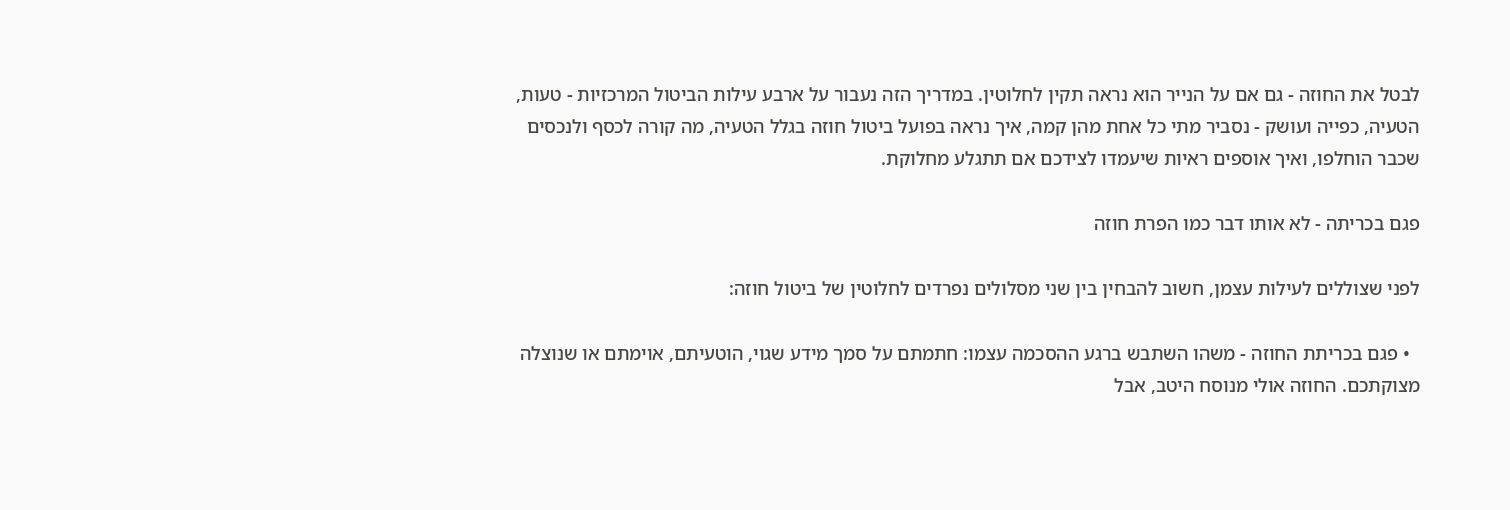לבטל את החוזה - גם אם על הנייר הוא נראה תקין לחלוטין. במדריך הזה נעבור על ארבע עילות הביטול המרכזיות - טעות, הטעיה, כפייה ועושק - נסביר מתי כל אחת מהן קמה, איך נראה בפועל ביטול חוזה בגלל הטעיה, מה קורה לכסף ולנכסים שכבר הוחלפו, ואיך אוספים ראיות שיעמדו לצידכם אם תתגלע מחלוקת.

פגם בכריתה - לא אותו דבר כמו הפרת חוזה

לפני שצוללים לעילות עצמן, חשוב להבחין בין שני מסלולים נפרדים לחלוטין של ביטול חוזה:

  • פגם בכריתת החוזה - משהו השתבש ברגע ההסכמה עצמו: חתמתם על סמך מידע שגוי, הוטעיתם, אוימתם או שנוצלה מצוקתכם. החוזה אולי מנוסח היטב, אבל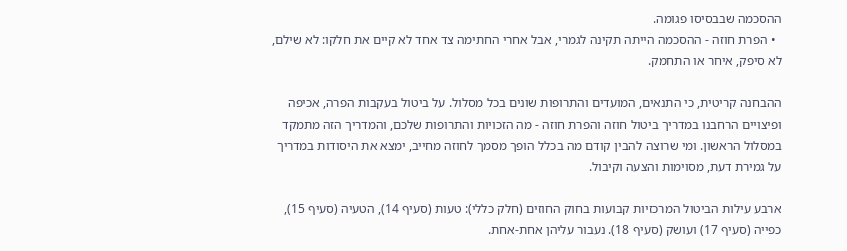ההסכמה שבבסיסו פגומה.
  • הפרת חוזה - ההסכמה הייתה תקינה לגמרי, אבל אחרי החתימה צד אחד לא קיים את חלקו: לא שילם, לא סיפק, איחר או התחמק.

ההבחנה קריטית, כי התנאים, המועדים והתרופות שונים בכל מסלול. על ביטול בעקבות הפרה, אכיפה ופיצויים הרחבנו במדריך ביטול חוזה והפרת חוזה - מה הזכויות והתרופות שלכם, והמדריך הזה מתמקד במסלול הראשון. ומי שרוצה להבין קודם מה בכלל הופך מסמך לחוזה מחייב, ימצא את היסודות במדריך על גמירת דעת, מסוימות והצעה וקיבול.

ארבע עילות הביטול המרכזיות קבועות בחוק החוזים (חלק כללי): טעות (סעיף 14), הטעיה (סעיף 15), כפייה (סעיף 17) ועושק (סעיף 18). נעבור עליהן אחת-אחת.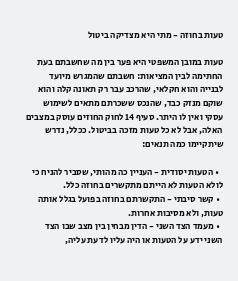טעות בחוזה - מתי היא מצדיקה ביטול

טעות במובן המשפטי היא פער בין מה שחשבתם בעת החתימה לבין המציאות: חשבתם שהמגרש מיועד לבנייה והוא חקלאי, שהרכב עבר רק תאונה קלה והוא שוקם מנזק כבד, שהנכס ששכרתם מתאים לשימוש עסקי ואין לו היתר. סעיף 14 לחוק החוזים עוסק במצבים האלה, אבל לא כל טעות מזכה בביטול. ככלל, נדרש שיתקיימו כמה תנאים:

  • הטעות יסודית - העניין כה מהותי, שסביר להניח כי לולא הטעות לא הייתם מתקשרים בחוזה כלל.
  • קשר סיבתי - התקשרתם בחוזה בפועל בגלל אותה טעות, ולא מסיבות אחרות.
  • מעמד הצד השני - הדין מבחין בין מצב שבו הצד השני ידע על הטעות או היה עליו לדעת עליה,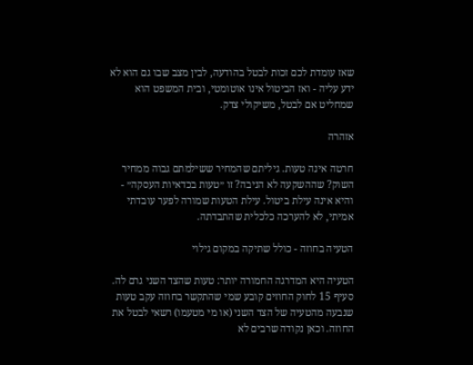שאז עומדת לכם זכות לבטל בהודעה, לבין מצב שבו גם הוא לא ידע עליה - ואז הביטול אינו אוטומטי, ובית המשפט הוא שמחליט אם לבטל, משיקולי צדק.

אזהרה

חרטה אינה טעות. גיליתם שהמחיר ששילמתם גבוה ממחיר השוק? שההשקעה לא הניבה? זו ״טעות בכדאיות העסקה״ - והיא אינה עילת ביטול. עילת הטעות שמורה לפער עובדתי אמיתי, לא להערכה כלכלית שהתבדתה.

הטעיה בחוזה - כולל שתיקה במקום גילוי

הטעיה היא המדרגה החמורה יותר: טעות שהצד השני גרם לה. סעיף 15 לחוק החוזים קובע שמי שהתקשר בחוזה עקב טעות שנבעה מהטעיה של הצד השני (או מי מטעמו) רשאי לבטל את החוזה. וכאן נקודה שרבים לא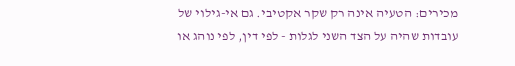מכירים: הטעיה אינה רק שקר אקטיבי. גם אי-גילוי של עובדות שהיה על הצד השני לגלות - לפי דין, לפי נוהג או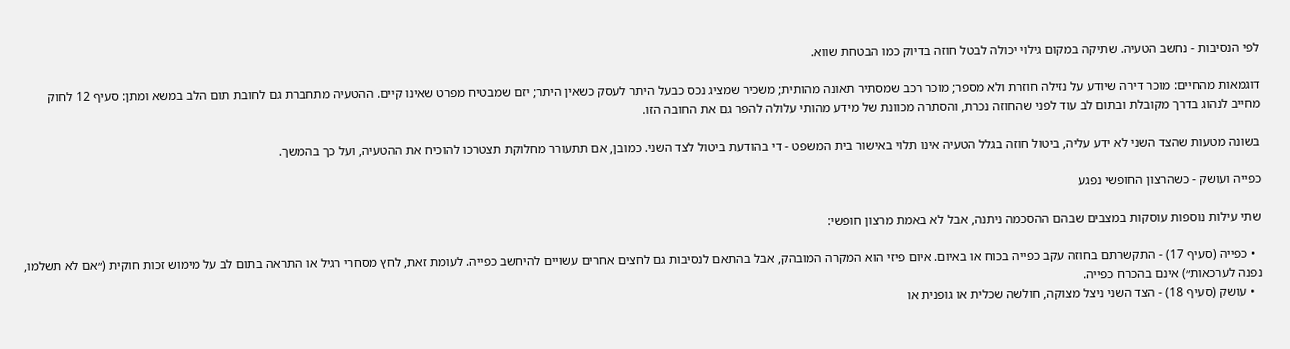לפי הנסיבות - נחשב הטעיה. שתיקה במקום גילוי יכולה לבטל חוזה בדיוק כמו הבטחת שווא.

דוגמאות מהחיים: מוכר דירה שיודע על נזילה חוזרת ולא מספר; מוכר רכב שמסתיר תאונה מהותית; משכיר שמציג נכס כבעל היתר לעסק כשאין היתר; יזם שמבטיח מפרט שאינו קיים. ההטעיה מתחברת גם לחובת תום הלב במשא ומתן: סעיף 12 לחוק מחייב לנהוג בדרך מקובלת ובתום לב עוד לפני שהחוזה נכרת, והסתרה מכוונת של מידע מהותי עלולה להפר גם את החובה הזו.

בשונה מטעות שהצד השני לא ידע עליה, ביטול חוזה בגלל הטעיה אינו תלוי באישור בית המשפט - די בהודעת ביטול לצד השני. כמובן, אם תתעורר מחלוקת תצטרכו להוכיח את ההטעיה, ועל כך בהמשך.

כפייה ועושק - כשהרצון החופשי נפגע

שתי עילות נוספות עוסקות במצבים שבהם ההסכמה ניתנה, אבל לא באמת מרצון חופשי:

  • כפייה (סעיף 17) - התקשרתם בחוזה עקב כפייה בכוח או באיום. איום פיזי הוא המקרה המובהק, אבל בהתאם לנסיבות גם לחצים אחרים עשויים להיחשב כפייה. לעומת זאת, לחץ מסחרי רגיל או התראה בתום לב על מימוש זכות חוקית (״אם לא תשלמו, נפנה לערכאות״) אינם בהכרח כפייה.
  • עושק (סעיף 18) - הצד השני ניצל מצוקה, חולשה שכלית או גופנית או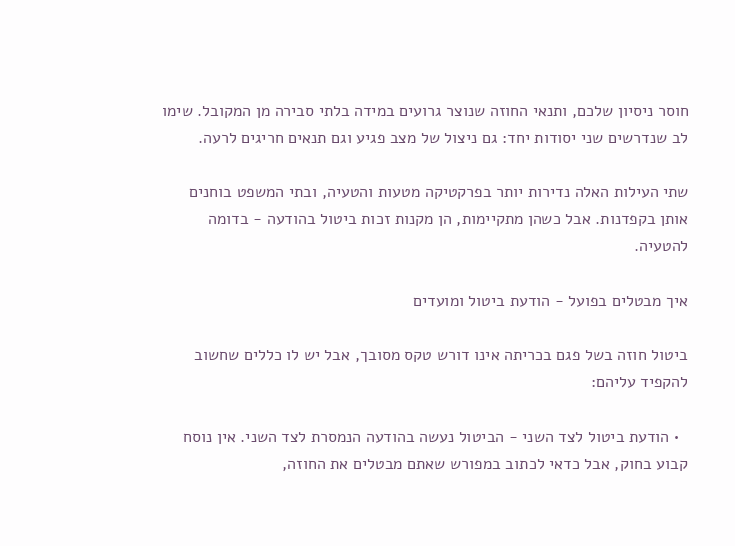חוסר ניסיון שלכם, ותנאי החוזה שנוצר גרועים במידה בלתי סבירה מן המקובל. שימו לב שנדרשים שני יסודות יחד: גם ניצול של מצב פגיע וגם תנאים חריגים לרעה.

שתי העילות האלה נדירות יותר בפרקטיקה מטעות והטעיה, ובתי המשפט בוחנים אותן בקפדנות. אבל כשהן מתקיימות, הן מקנות זכות ביטול בהודעה - בדומה להטעיה.

איך מבטלים בפועל - הודעת ביטול ומועדים

ביטול חוזה בשל פגם בכריתה אינו דורש טקס מסובך, אבל יש לו כללים שחשוב להקפיד עליהם:

  • הודעת ביטול לצד השני - הביטול נעשה בהודעה הנמסרת לצד השני. אין נוסח קבוע בחוק, אבל כדאי לכתוב במפורש שאתם מבטלים את החוזה,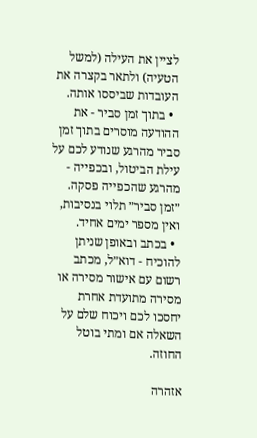לציין את העילה (למשל הטעיה) ולתאר בקצרה את העובדות שביססו אותה.
  • בתוך זמן סביר - את ההודעה מוסרים בתוך זמן סביר מהרגע שנודע לכם על עילת הביטול, ובכפייה - מהרגע שהכפייה פסקה. ״זמן סביר״ תלוי בנסיבות, ואין מספר ימים אחיד.
  • בכתב ובאופן שניתן להוכיח - דוא״ל, מכתב רשום עם אישור מסירה או מסירה מתועדת אחרת יחסכו לכם ויכוח שלם על השאלה אם ומתי בוטל החוזה.

אזהרה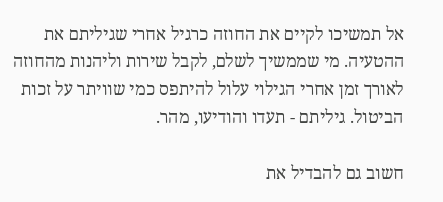אל תמשיכו לקיים את החוזה כרגיל אחרי שגיליתם את ההטעיה. מי שממשיך לשלם, לקבל שירות וליהנות מהחוזה לאורך זמן אחרי הגילוי עלול להיתפס כמי שוויתר על זכות הביטול. גיליתם - תעדו והודיעו, מהר.

חשוב גם להבדיל את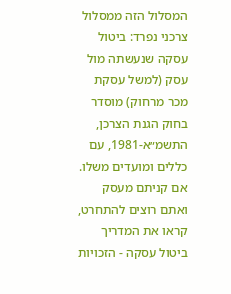המסלול הזה ממסלול צרכני נפרד: ביטול עסקה שנעשתה מול עסק (למשל עסקת מכר מרחוק) מוסדר בחוק הגנת הצרכן, התשמ״א-1981, עם כללים ומועדים משלו. אם קניתם מעסק ואתם רוצים להתחרט, קראו את המדריך ביטול עסקה - הזכויות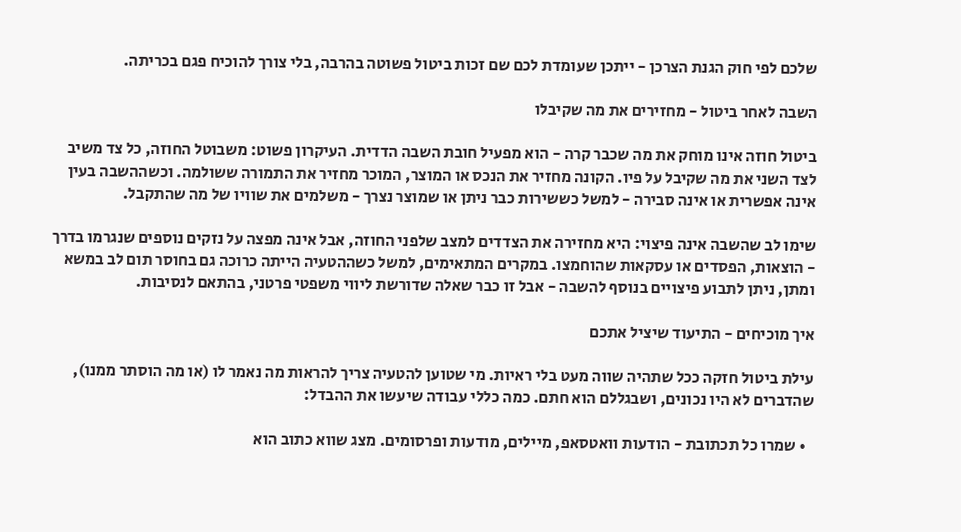שלכם לפי חוק הגנת הצרכן - ייתכן שעומדת לכם שם זכות ביטול פשוטה בהרבה, בלי צורך להוכיח פגם בכריתה.

השבה לאחר ביטול - מחזירים את מה שקיבלו

ביטול חוזה אינו מוחק את מה שכבר קרה - הוא מפעיל חובת השבה הדדית. העיקרון פשוט: משבוטל החוזה, כל צד משיב לצד השני את מה שקיבל על פיו. הקונה מחזיר את הנכס או המוצר, המוכר מחזיר את התמורה ששולמה. וכשההשבה בעין אינה אפשרית או אינה סבירה - למשל כששירות כבר ניתן או שמוצר נצרך - משלמים את שוויו של מה שהתקבל.

שימו לב שהשבה אינה פיצוי: היא מחזירה את הצדדים למצב שלפני החוזה, אבל אינה מפצה על נזקים נוספים שנגרמו בדרך - הוצאות, הפסדים או עסקאות שהוחמצו. במקרים המתאימים, למשל כשההטעיה הייתה כרוכה גם בחוסר תום לב במשא ומתן, ניתן לתבוע פיצויים בנוסף להשבה - אבל זו כבר שאלה שדורשת ליווי משפטי פרטני, בהתאם לנסיבות.

איך מוכיחים - התיעוד שיציל אתכם

עילת ביטול חזקה ככל שתהיה שווה מעט בלי ראיות. מי שטוען להטעיה צריך להראות מה נאמר לו (או מה הוסתר ממנו), שהדברים לא היו נכונים, ושבגללם הוא חתם. כמה כללי עבודה שיעשו את ההבדל:

  • שמרו כל תכתובת - הודעות וואטסאפ, מיילים, מודעות ופרסומים. מצג שווא כתוב הוא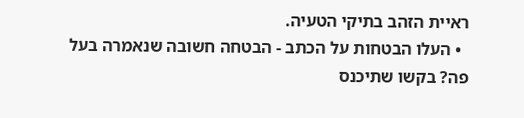ראיית הזהב בתיקי הטעיה.
  • העלו הבטחות על הכתב - הבטחה חשובה שנאמרה בעל פה? בקשו שתיכנס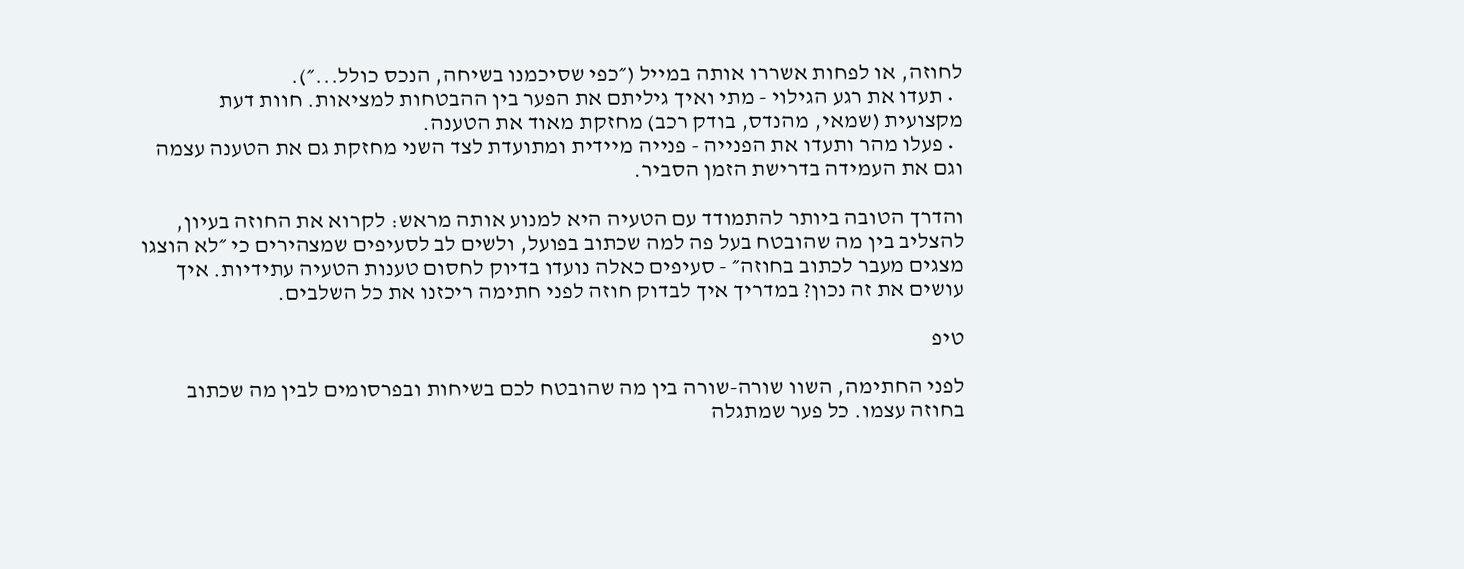לחוזה, או לפחות אשררו אותה במייל (״כפי שסיכמנו בשיחה, הנכס כולל...״).
  • תעדו את רגע הגילוי - מתי ואיך גיליתם את הפער בין ההבטחות למציאות. חוות דעת מקצועית (שמאי, מהנדס, בודק רכב) מחזקת מאוד את הטענה.
  • פעלו מהר ותעדו את הפנייה - פנייה מיידית ומתועדת לצד השני מחזקת גם את הטענה עצמה וגם את העמידה בדרישת הזמן הסביר.

והדרך הטובה ביותר להתמודד עם הטעיה היא למנוע אותה מראש: לקרוא את החוזה בעיון, להצליב בין מה שהובטח בעל פה למה שכתוב בפועל, ולשים לב לסעיפים שמצהירים כי ״לא הוצגו מצגים מעבר לכתוב בחוזה״ - סעיפים כאלה נועדו בדיוק לחסום טענות הטעיה עתידיות. איך עושים את זה נכון? במדריך איך לבדוק חוזה לפני חתימה ריכזנו את כל השלבים.

טיפ

לפני החתימה, השוו שורה-שורה בין מה שהובטח לכם בשיחות ובפרסומים לבין מה שכתוב בחוזה עצמו. כל פער שמתגלה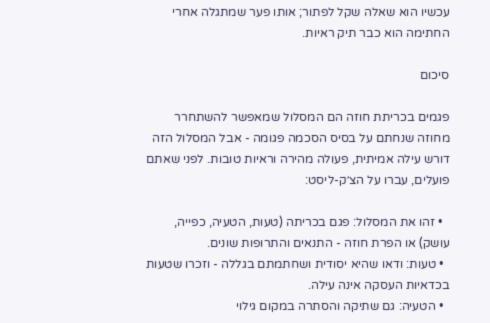עכשיו הוא שאלה שקל לפתור; אותו פער שמתגלה אחרי החתימה הוא כבר תיק ראיות.

סיכום

פגמים בכריתת חוזה הם המסלול שמאפשר להשתחרר מחוזה שנחתם על בסיס הסכמה פגומה - אבל המסלול הזה דורש עילה אמיתית, פעולה מהירה וראיות טובות. לפני שאתם פועלים, עברו על הצ׳ק-ליסט:

  • זהו את המסלול: פגם בכריתה (טעות, הטעיה, כפייה, עושק) או הפרת חוזה - התנאים והתרופות שונים.
  • טעות: ודאו שהיא יסודית ושחתמתם בגללה - וזכרו שטעות בכדאיות העסקה אינה עילה.
  • הטעיה: גם שתיקה והסתרה במקום גילוי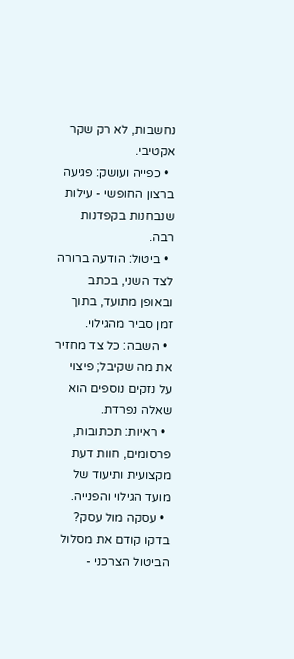נחשבות, לא רק שקר אקטיבי.
  • כפייה ועושק: פגיעה ברצון החופשי - עילות שנבחנות בקפדנות רבה.
  • ביטול: הודעה ברורה לצד השני, בכתב ובאופן מתועד, בתוך זמן סביר מהגילוי.
  • השבה: כל צד מחזיר את מה שקיבל; פיצוי על נזקים נוספים הוא שאלה נפרדת.
  • ראיות: תכתובות, פרסומים, חוות דעת מקצועית ותיעוד של מועד הגילוי והפנייה.
  • עסקה מול עסק? בדקו קודם את מסלול הביטול הצרכני -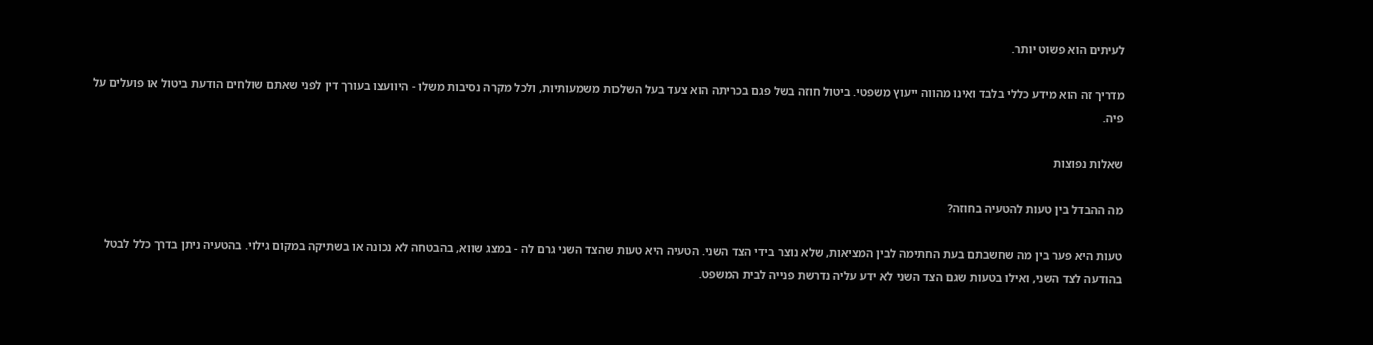לעיתים הוא פשוט יותר.

מדריך זה הוא מידע כללי בלבד ואינו מהווה ייעוץ משפטי. ביטול חוזה בשל פגם בכריתה הוא צעד בעל השלכות משמעותיות, ולכל מקרה נסיבות משלו - היוועצו בעורך דין לפני שאתם שולחים הודעת ביטול או פועלים על פיה.

שאלות נפוצות

מה ההבדל בין טעות להטעיה בחוזה?

טעות היא פער בין מה שחשבתם בעת החתימה לבין המציאות, שלא נוצר בידי הצד השני. הטעיה היא טעות שהצד השני גרם לה - במצג שווא, בהבטחה לא נכונה או בשתיקה במקום גילוי. בהטעיה ניתן בדרך כלל לבטל בהודעה לצד השני, ואילו בטעות שגם הצד השני לא ידע עליה נדרשת פנייה לבית המשפט.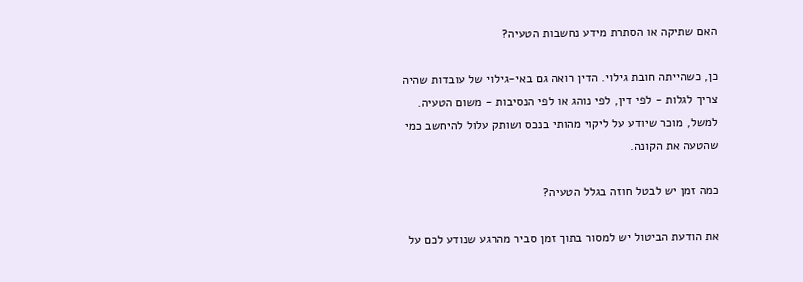האם שתיקה או הסתרת מידע נחשבות הטעיה?

כן, כשהייתה חובת גילוי. הדין רואה גם באי-גילוי של עובדות שהיה צריך לגלות - לפי דין, לפי נוהג או לפי הנסיבות - משום הטעיה. למשל, מוכר שיודע על ליקוי מהותי בנכס ושותק עלול להיחשב כמי שהטעה את הקונה.

כמה זמן יש לבטל חוזה בגלל הטעיה?

את הודעת הביטול יש למסור בתוך זמן סביר מהרגע שנודע לכם על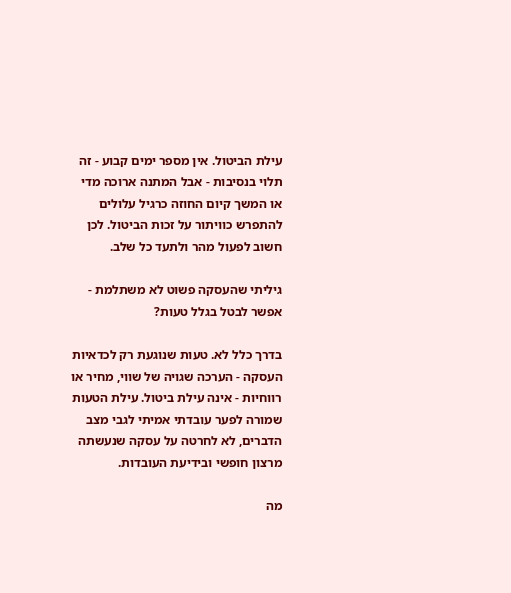עילת הביטול. אין מספר ימים קבוע - זה תלוי בנסיבות - אבל המתנה ארוכה מדי או המשך קיום החוזה כרגיל עלולים להתפרש כוויתור על זכות הביטול. לכן חשוב לפעול מהר ולתעד כל שלב.

גיליתי שהעסקה פשוט לא משתלמת - אפשר לבטל בגלל טעות?

בדרך כלל לא. טעות שנוגעת רק לכדאיות העסקה - הערכה שגויה של שווי, מחיר או רווחיות - אינה עילת ביטול. עילת הטעות שמורה לפער עובדתי אמיתי לגבי מצב הדברים, לא לחרטה על עסקה שנעשתה מרצון חופשי ובידיעת העובדות.

מה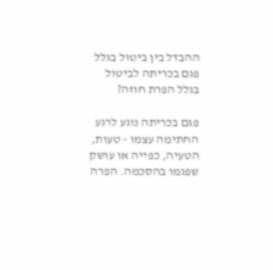ההבדל בין ביטול בגלל פגם בכריתה לביטול בגלל הפרת חוזה?

פגם בכריתה נוגע לרגע החתימה עצמו - טעות, הטעיה, כפייה או עושק שפגמו בהסכמה. הפרה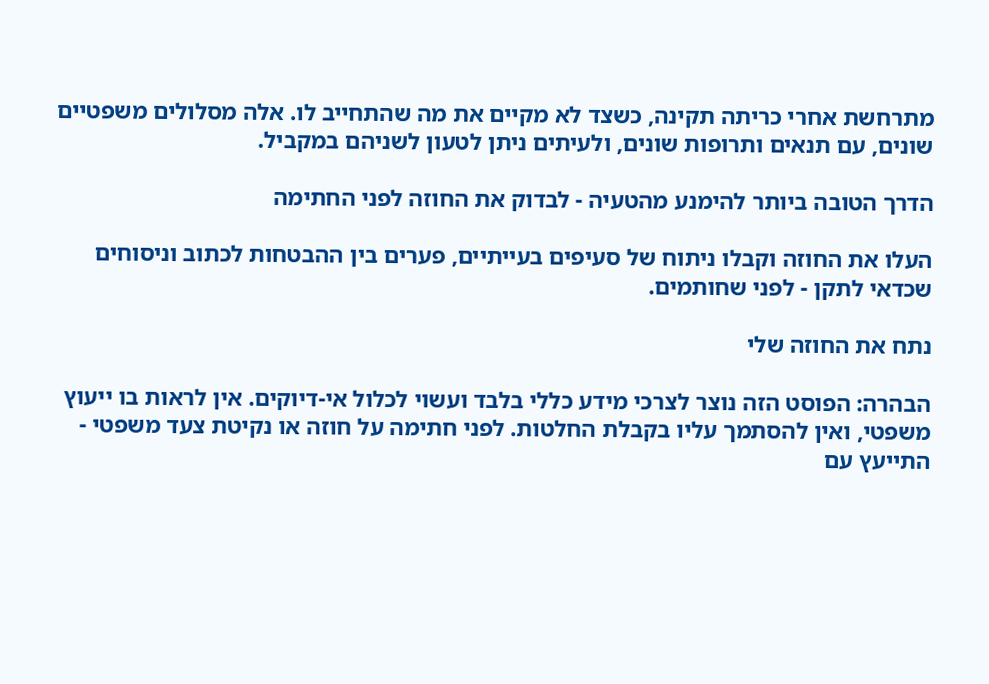מתרחשת אחרי כריתה תקינה, כשצד לא מקיים את מה שהתחייב לו. אלה מסלולים משפטיים שונים, עם תנאים ותרופות שונים, ולעיתים ניתן לטעון לשניהם במקביל.

הדרך הטובה ביותר להימנע מהטעיה - לבדוק את החוזה לפני החתימה

העלו את החוזה וקבלו ניתוח של סעיפים בעייתיים, פערים בין ההבטחות לכתוב וניסוחים שכדאי לתקן - לפני שחותמים.

נתח את החוזה שלי

הבהרה: הפוסט הזה נוצר לצרכי מידע כללי בלבד ועשוי לכלול אי-דיוקים. אין לראות בו ייעוץ משפטי, ואין להסתמך עליו בקבלת החלטות. לפני חתימה על חוזה או נקיטת צעד משפטי - התייעץ עם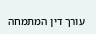עורך דין המתמחה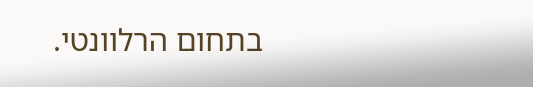בתחום הרלוונטי.